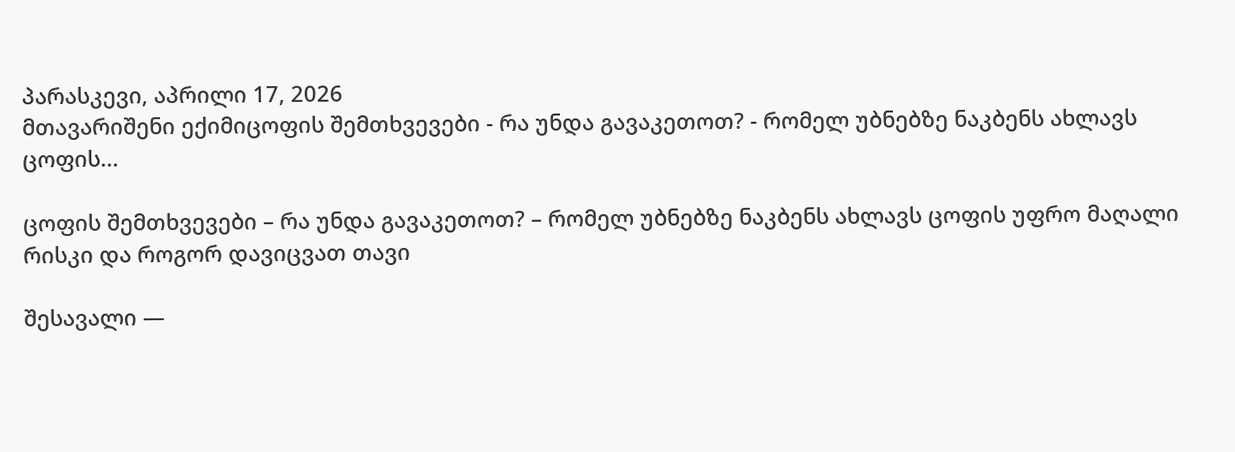პარასკევი, აპრილი 17, 2026
მთავარიშენი ექიმიცოფის შემთხვევები - რა უნდა გავაკეთოთ? - რომელ უბნებზე ნაკბენს ახლავს ცოფის...

ცოფის შემთხვევები – რა უნდა გავაკეთოთ? – რომელ უბნებზე ნაკბენს ახლავს ცოფის უფრო მაღალი რისკი და როგორ დავიცვათ თავი

შესავალი —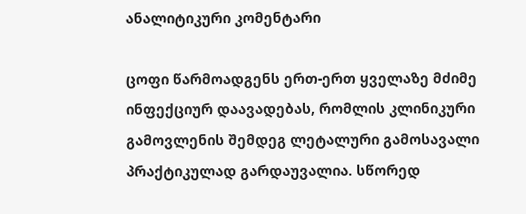ანალიტიკური კომენტარი

ცოფი წარმოადგენს ერთ-ერთ ყველაზე მძიმე ინფექციურ დაავადებას, რომლის კლინიკური გამოვლენის შემდეგ ლეტალური გამოსავალი პრაქტიკულად გარდაუვალია. სწორედ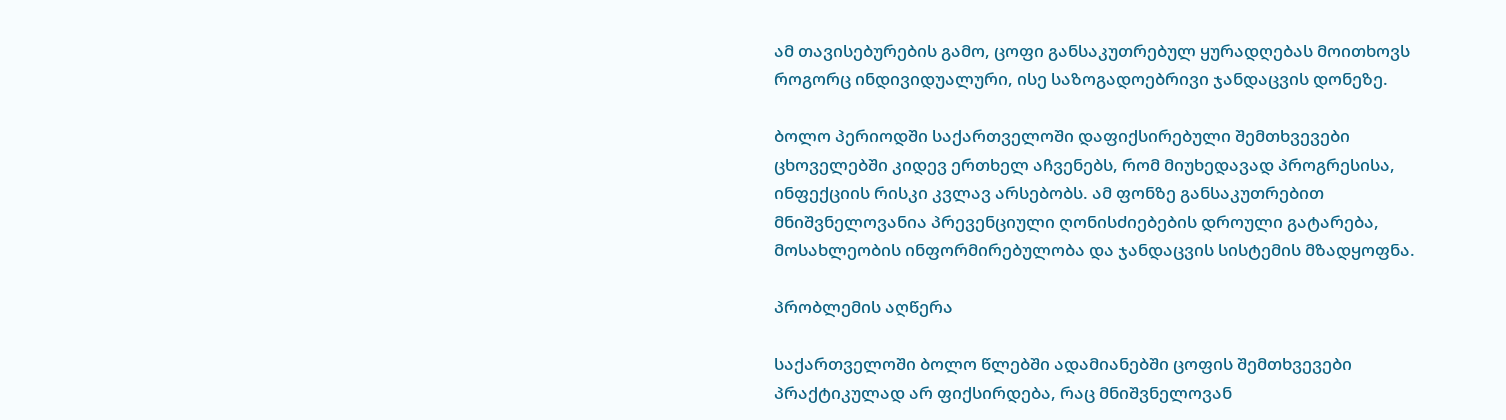ამ თავისებურების გამო, ცოფი განსაკუთრებულ ყურადღებას მოითხოვს როგორც ინდივიდუალური, ისე საზოგადოებრივი ჯანდაცვის დონეზე.

ბოლო პერიოდში საქართველოში დაფიქსირებული შემთხვევები ცხოველებში კიდევ ერთხელ აჩვენებს, რომ მიუხედავად პროგრესისა, ინფექციის რისკი კვლავ არსებობს. ამ ფონზე განსაკუთრებით მნიშვნელოვანია პრევენციული ღონისძიებების დროული გატარება, მოსახლეობის ინფორმირებულობა და ჯანდაცვის სისტემის მზადყოფნა.

პრობლემის აღწერა

საქართველოში ბოლო წლებში ადამიანებში ცოფის შემთხვევები პრაქტიკულად არ ფიქსირდება, რაც მნიშვნელოვან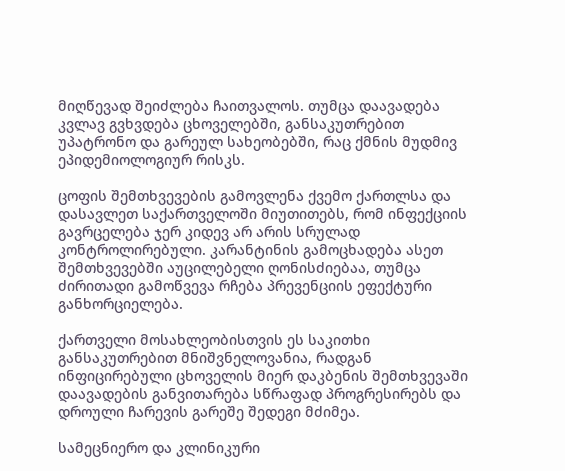მიღწევად შეიძლება ჩაითვალოს. თუმცა დაავადება კვლავ გვხვდება ცხოველებში, განსაკუთრებით უპატრონო და გარეულ სახეობებში, რაც ქმნის მუდმივ ეპიდემიოლოგიურ რისკს.

ცოფის შემთხვევების გამოვლენა ქვემო ქართლსა და დასავლეთ საქართველოში მიუთითებს, რომ ინფექციის გავრცელება ჯერ კიდევ არ არის სრულად კონტროლირებული. კარანტინის გამოცხადება ასეთ შემთხვევებში აუცილებელი ღონისძიებაა, თუმცა ძირითადი გამოწვევა რჩება პრევენციის ეფექტური განხორციელება.

ქართველი მოსახლეობისთვის ეს საკითხი განსაკუთრებით მნიშვნელოვანია, რადგან ინფიცირებული ცხოველის მიერ დაკბენის შემთხვევაში დაავადების განვითარება სწრაფად პროგრესირებს და დროული ჩარევის გარეშე შედეგი მძიმეა.

სამეცნიერო და კლინიკური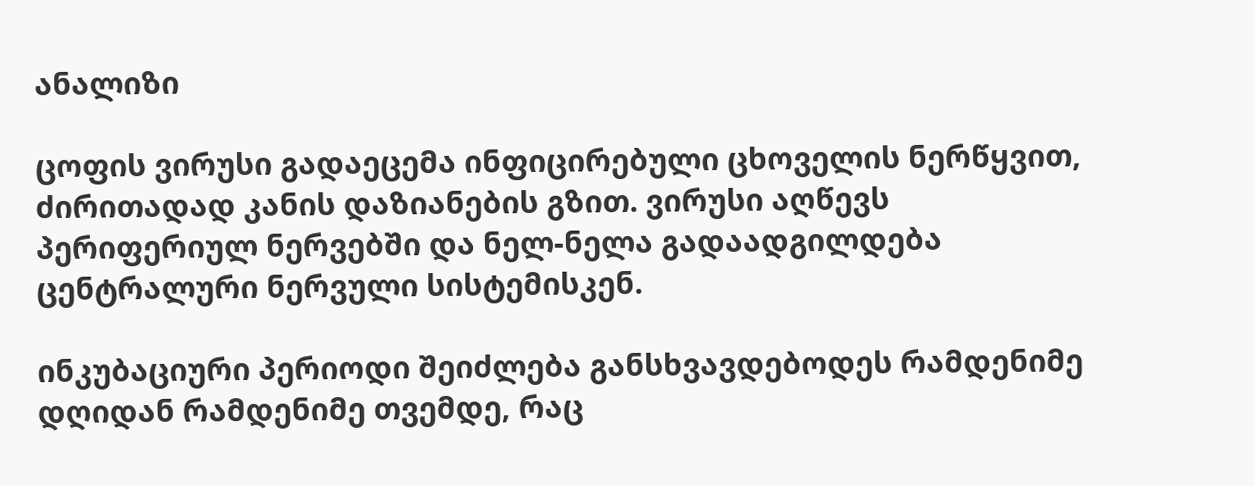ანალიზი

ცოფის ვირუსი გადაეცემა ინფიცირებული ცხოველის ნერწყვით, ძირითადად კანის დაზიანების გზით. ვირუსი აღწევს პერიფერიულ ნერვებში და ნელ-ნელა გადაადგილდება ცენტრალური ნერვული სისტემისკენ.

ინკუბაციური პერიოდი შეიძლება განსხვავდებოდეს რამდენიმე დღიდან რამდენიმე თვემდე, რაც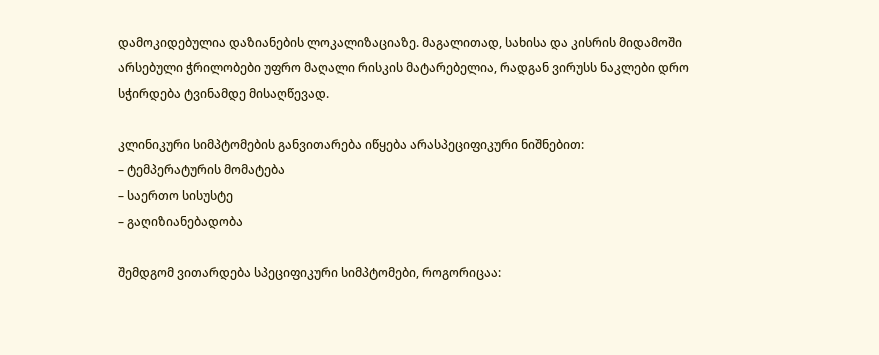დამოკიდებულია დაზიანების ლოკალიზაციაზე. მაგალითად, სახისა და კისრის მიდამოში არსებული ჭრილობები უფრო მაღალი რისკის მატარებელია, რადგან ვირუსს ნაკლები დრო სჭირდება ტვინამდე მისაღწევად.

კლინიკური სიმპტომების განვითარება იწყება არასპეციფიკური ნიშნებით:
– ტემპერატურის მომატება
– საერთო სისუსტე
– გაღიზიანებადობა

შემდგომ ვითარდება სპეციფიკური სიმპტომები, როგორიცაა: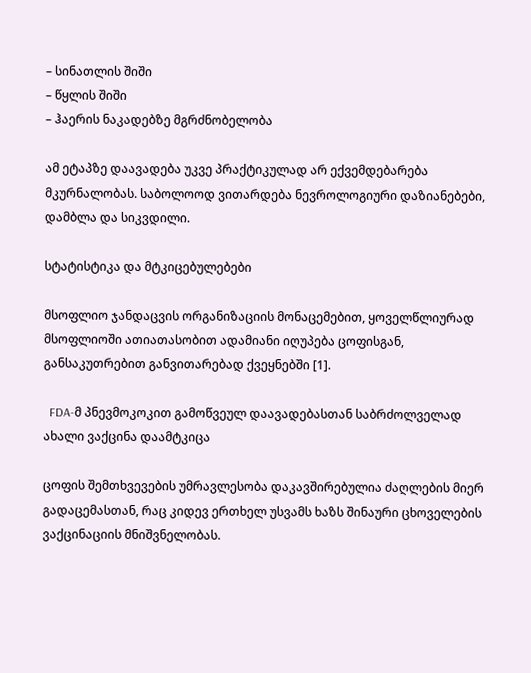– სინათლის შიში
– წყლის შიში
– ჰაერის ნაკადებზე მგრძნობელობა

ამ ეტაპზე დაავადება უკვე პრაქტიკულად არ ექვემდებარება მკურნალობას. საბოლოოდ ვითარდება ნევროლოგიური დაზიანებები, დამბლა და სიკვდილი.

სტატისტიკა და მტკიცებულებები

მსოფლიო ჯანდაცვის ორგანიზაციის მონაცემებით, ყოველწლიურად მსოფლიოში ათიათასობით ადამიანი იღუპება ცოფისგან, განსაკუთრებით განვითარებად ქვეყნებში [1].

  FDA-მ პნევმოკოკით გამოწვეულ დაავადებასთან საბრძოლველად ახალი ვაქცინა დაამტკიცა

ცოფის შემთხვევების უმრავლესობა დაკავშირებულია ძაღლების მიერ გადაცემასთან, რაც კიდევ ერთხელ უსვამს ხაზს შინაური ცხოველების ვაქცინაციის მნიშვნელობას.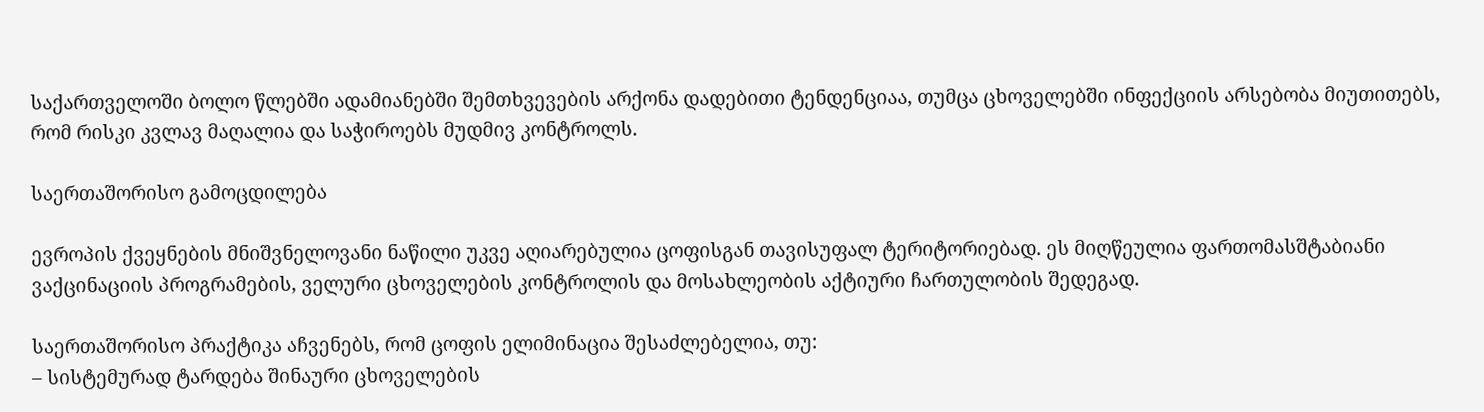საქართველოში ბოლო წლებში ადამიანებში შემთხვევების არქონა დადებითი ტენდენციაა, თუმცა ცხოველებში ინფექციის არსებობა მიუთითებს, რომ რისკი კვლავ მაღალია და საჭიროებს მუდმივ კონტროლს.

საერთაშორისო გამოცდილება

ევროპის ქვეყნების მნიშვნელოვანი ნაწილი უკვე აღიარებულია ცოფისგან თავისუფალ ტერიტორიებად. ეს მიღწეულია ფართომასშტაბიანი ვაქცინაციის პროგრამების, ველური ცხოველების კონტროლის და მოსახლეობის აქტიური ჩართულობის შედეგად.

საერთაშორისო პრაქტიკა აჩვენებს, რომ ცოფის ელიმინაცია შესაძლებელია, თუ:
– სისტემურად ტარდება შინაური ცხოველების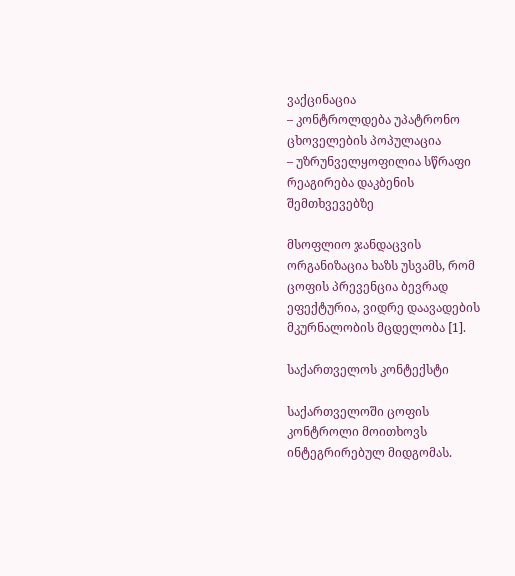ვაქცინაცია
– კონტროლდება უპატრონო ცხოველების პოპულაცია
– უზრუნველყოფილია სწრაფი რეაგირება დაკბენის შემთხვევებზე

მსოფლიო ჯანდაცვის ორგანიზაცია ხაზს უსვამს, რომ ცოფის პრევენცია ბევრად ეფექტურია, ვიდრე დაავადების მკურნალობის მცდელობა [1].

საქართველოს კონტექსტი

საქართველოში ცოფის კონტროლი მოითხოვს ინტეგრირებულ მიდგომას.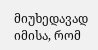მიუხედავად იმისა, რომ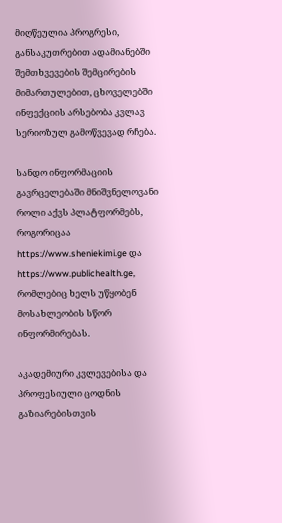მიღწეულია პროგრესი, განსაკუთრებით ადამიანებში შემთხვევების შემცირების მიმართულებით, ცხოველებში ინფექციის არსებობა კვლავ სერიოზულ გამოწვევად რჩება.

სანდო ინფორმაციის გავრცელებაში მნიშვნელოვანი როლი აქვს პლატფორმებს, როგორიცაა https://www.sheniekimi.ge და https://www.publichealth.ge, რომლებიც ხელს უწყობენ მოსახლეობის სწორ ინფორმირებას.

აკადემიური კვლევებისა და პროფესიული ცოდნის გაზიარებისთვის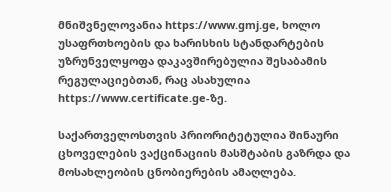მნიშვნელოვანია https://www.gmj.ge, ხოლო უსაფრთხოების და ხარისხის სტანდარტების უზრუნველყოფა დაკავშირებულია შესაბამის რეგულაციებთან, რაც ასახულია https://www.certificate.ge-ზე.

საქართველოსთვის პრიორიტეტულია შინაური ცხოველების ვაქცინაციის მასშტაბის გაზრდა და მოსახლეობის ცნობიერების ამაღლება.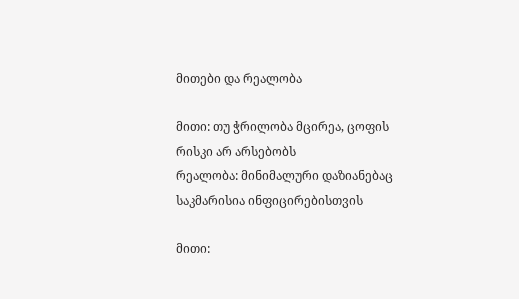მითები და რეალობა

მითი: თუ ჭრილობა მცირეა, ცოფის რისკი არ არსებობს
რეალობა: მინიმალური დაზიანებაც საკმარისია ინფიცირებისთვის

მითი: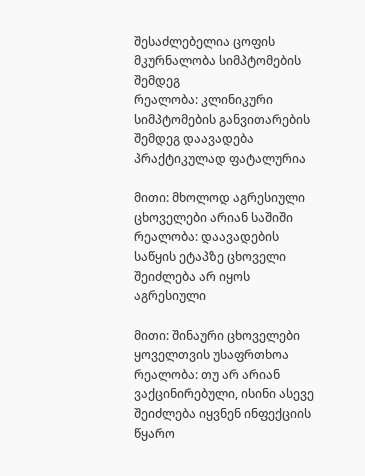შესაძლებელია ცოფის მკურნალობა სიმპტომების შემდეგ
რეალობა: კლინიკური სიმპტომების განვითარების შემდეგ დაავადება პრაქტიკულად ფატალურია

მითი: მხოლოდ აგრესიული ცხოველები არიან საშიში
რეალობა: დაავადების საწყის ეტაპზე ცხოველი შეიძლება არ იყოს აგრესიული

მითი: შინაური ცხოველები ყოველთვის უსაფრთხოა
რეალობა: თუ არ არიან ვაქცინირებული, ისინი ასევე შეიძლება იყვნენ ინფექციის წყარო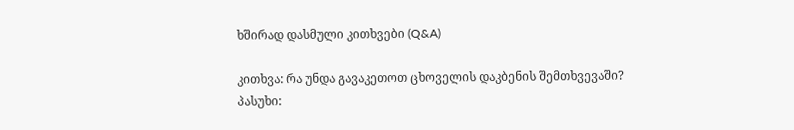ხშირად დასმული კითხვები (Q&A)

კითხვა: რა უნდა გავაკეთოთ ცხოველის დაკბენის შემთხვევაში?
პასუხი: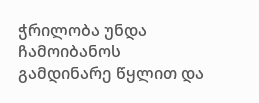ჭრილობა უნდა ჩამოიბანოს გამდინარე წყლით და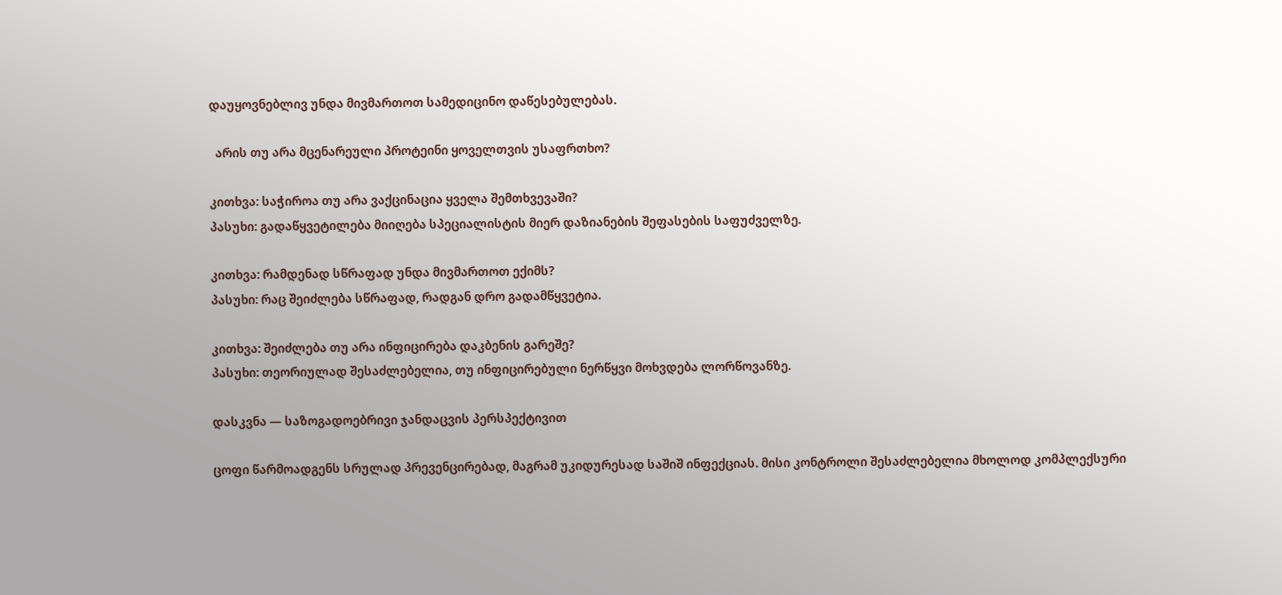დაუყოვნებლივ უნდა მივმართოთ სამედიცინო დაწესებულებას.

  არის თუ არა მცენარეული პროტეინი ყოველთვის უსაფრთხო?

კითხვა: საჭიროა თუ არა ვაქცინაცია ყველა შემთხვევაში?
პასუხი: გადაწყვეტილება მიიღება სპეციალისტის მიერ დაზიანების შეფასების საფუძველზე.

კითხვა: რამდენად სწრაფად უნდა მივმართოთ ექიმს?
პასუხი: რაც შეიძლება სწრაფად, რადგან დრო გადამწყვეტია.

კითხვა: შეიძლება თუ არა ინფიცირება დაკბენის გარეშე?
პასუხი: თეორიულად შესაძლებელია, თუ ინფიცირებული ნერწყვი მოხვდება ლორწოვანზე.

დასკვნა — საზოგადოებრივი ჯანდაცვის პერსპექტივით

ცოფი წარმოადგენს სრულად პრევენცირებად, მაგრამ უკიდურესად საშიშ ინფექციას. მისი კონტროლი შესაძლებელია მხოლოდ კომპლექსური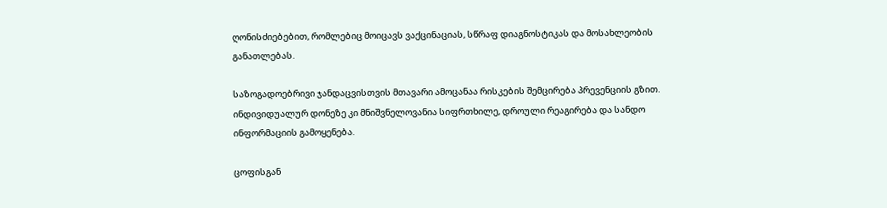ღონისძიებებით, რომლებიც მოიცავს ვაქცინაციას, სწრაფ დიაგნოსტიკას და მოსახლეობის განათლებას.

საზოგადოებრივი ჯანდაცვისთვის მთავარი ამოცანაა რისკების შემცირება პრევენციის გზით. ინდივიდუალურ დონეზე კი მნიშვნელოვანია სიფრთხილე, დროული რეაგირება და სანდო ინფორმაციის გამოყენება.

ცოფისგან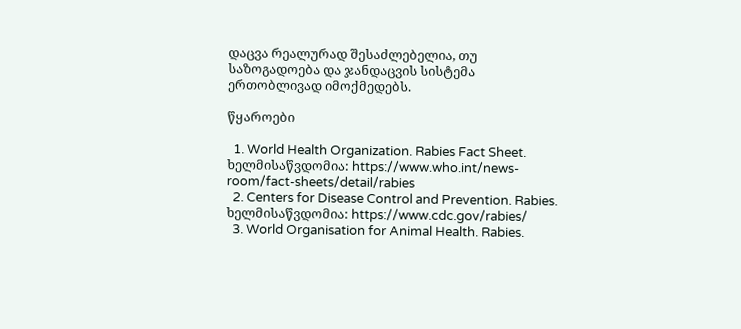დაცვა რეალურად შესაძლებელია, თუ საზოგადოება და ჯანდაცვის სისტემა ერთობლივად იმოქმედებს.

წყაროები

  1. World Health Organization. Rabies Fact Sheet. ხელმისაწვდომია: https://www.who.int/news-room/fact-sheets/detail/rabies
  2. Centers for Disease Control and Prevention. Rabies. ხელმისაწვდომია: https://www.cdc.gov/rabies/
  3. World Organisation for Animal Health. Rabies.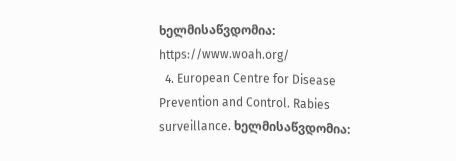ხელმისაწვდომია: https://www.woah.org/
  4. European Centre for Disease Prevention and Control. Rabies surveillance. ხელმისაწვდომია: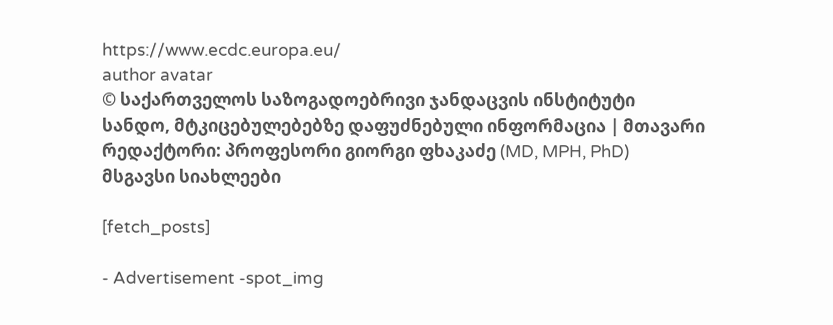https://www.ecdc.europa.eu/
author avatar
© საქართველოს საზოგადოებრივი ჯანდაცვის ინსტიტუტი
სანდო, მტკიცებულებებზე დაფუძნებული ინფორმაცია | მთავარი რედაქტორი: პროფესორი გიორგი ფხაკაძე (MD, MPH, PhD)
მსგავსი სიახლეები

[fetch_posts]

- Advertisement -spot_img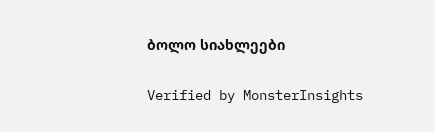ბოლო სიახლეები

Verified by MonsterInsights